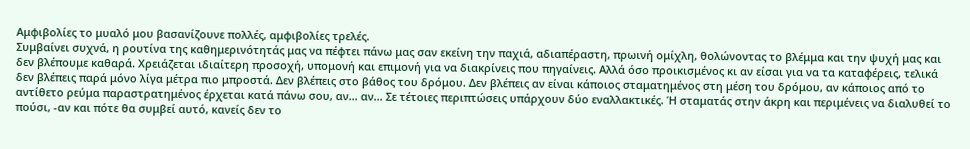Αμφιβολίες το μυαλό μου βασανίζουνε πολλές, αμφιβολίες τρελές.
Συμβαίνει συχνά, η ρουτίνα της καθημερινότητάς μας να πέφτει πάνω μας σαν εκείνη την παχιά, αδιαπέραστη, πρωινή ομίχλη, θολώνοντας το βλέμμα και την ψυχή μας και δεν βλέπουμε καθαρά. Χρειάζεται ιδιαίτερη προσοχή, υπομονή και επιμονή για να διακρίνεις που πηγαίνεις. Αλλά όσο προικισμένος κι αν είσαι για να τα καταφέρεις, τελικά δεν βλέπεις παρά μόνο λίγα μέτρα πιο μπροστά. Δεν βλέπεις στο βάθος του δρόμου. Δεν βλέπεις αν είναι κάποιος σταματημένος στη μέση του δρόμου, αν κάποιος από το αντίθετο ρεύμα παραστρατημένος έρχεται κατά πάνω σου, αν… αν… Σε τέτοιες περιπτώσεις υπάρχουν δύο εναλλακτικές. Ή σταματάς στην άκρη και περιμένεις να διαλυθεί το πούσι, -αν και πότε θα συμβεί αυτό, κανείς δεν το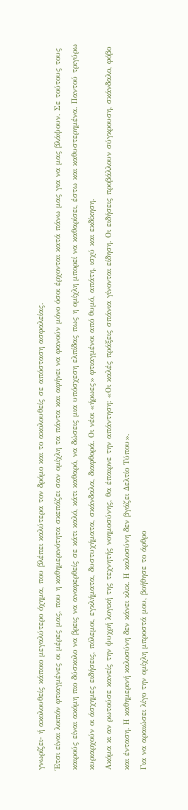γνωρίζει- ή ακολουθείς κάποιο μεγαλύτερο όχημα, που βλέπει καλύτερα τον δρόμο και το ακολουθείς σε απόσταση ασφαλείας.
Έτσι είναι λοιπόν φτιαγμένες οι μέρες μας, που η καθημερινότητα σκεπάζει σαν ομίχλη τα πάντα και αφήνει να φανούν μόνο όσοι έρχονται κατά πάνω μας για να μας βλάψουν. Σε τούτους τους καιρούς είναι ακόμη πιο δύσκολο να βρεις να αναφερθείς σε κάτι καλό, κάτι καθαρό, να δώσεις μια υπόσχεση ελπίδας πως η ομίχλη μπορεί να καθαρίσει, έστω και καθυστερημένα. Παντού τριγύρω κυριαρχούν οι άσχημες ειδήσεις, πόλεμοι, εγκλήματα, δυστυχήματα, σκάνδαλα, διαφθορά. Οι νέοι «ήρωες» φτιαγμένοι από θυμό, απάτη, ισχύ και εκδίκηση.
Ακόμα κι αν ρωτούσε κανείς την ψυχρή λογική της τεχνητής νοημοσύνης, θα έπαιρνε την απάντηση: «Οι καλές πράξεις σπάνια γίνονται είδηση. Οι ειδήσεις προβάλλουν σύγκρουση, σκάνδαλο, φόβο και ένταση. Η καθημερινή καλοσύνη δεν κάνει κλικ. Η καλοσύνη δεν βγάζει Δελτίο Τύπου».
Για να αραιώσει λίγο την ομίχλη μπροστά μου, βοήθησε το άρθρο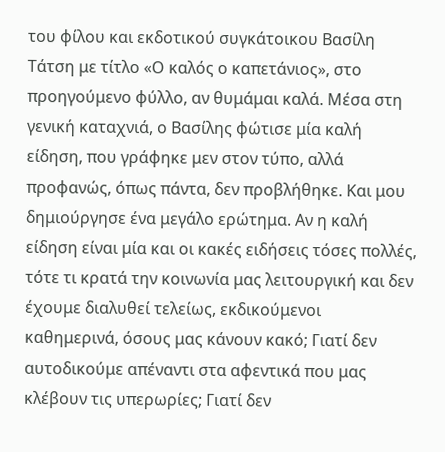του φίλου και εκδοτικού συγκάτοικου Βασίλη Τάτση με τίτλο «Ο καλός ο καπετάνιος», στο προηγούμενο φύλλο, αν θυμάμαι καλά. Μέσα στη γενική καταχνιά, ο Βασίλης φώτισε μία καλή είδηση, που γράφηκε μεν στον τύπο, αλλά προφανώς, όπως πάντα, δεν προβλήθηκε. Και μου δημιούργησε ένα μεγάλο ερώτημα. Αν η καλή είδηση είναι μία και οι κακές ειδήσεις τόσες πολλές, τότε τι κρατά την κοινωνία μας λειτουργική και δεν έχουμε διαλυθεί τελείως, εκδικούμενοι καθημερινά, όσους μας κάνουν κακό; Γιατί δεν αυτοδικούμε απέναντι στα αφεντικά που μας κλέβουν τις υπερωρίες; Γιατί δεν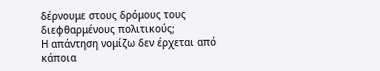δέρνουμε στους δρόμους τους διεφθαρμένους πολιτικούς;
Η απάντηση νομίζω δεν έρχεται από κάποια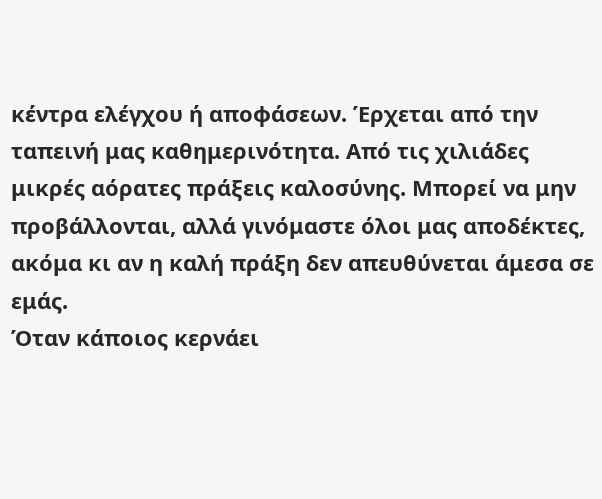κέντρα ελέγχου ή αποφάσεων. Έρχεται από την ταπεινή μας καθημερινότητα. Από τις χιλιάδες μικρές αόρατες πράξεις καλοσύνης. Μπορεί να μην προβάλλονται, αλλά γινόμαστε όλοι μας αποδέκτες, ακόμα κι αν η καλή πράξη δεν απευθύνεται άμεσα σε εμάς.
Όταν κάποιος κερνάει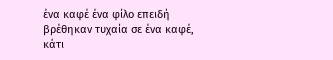ένα καφέ ένα φίλο επειδή βρέθηκαν τυχαία σε ένα καφέ, κάτι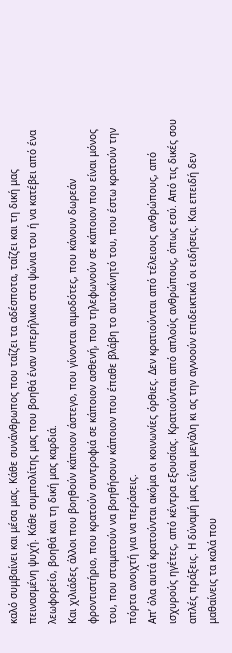καλό συμβαίνει και μέσα μας. Κάθε συνάνθρωπος που ταΐζει τα αδέσποτα, ταΐζει και τη δική μας πεινασμένη ψυχή. Κάθε συμπολίτης μας που βοηθά έναν υπερήλικα στα ψώνια του ή να κατέβει από ένα λεωφορείο, βοηθά και τη δική μας καρδιά.
Και χιλιάδες άλλοι που βοηθούν κάποιον άστεγο, που γίνονται αιμοδότες, που κάνουν δωρεάν φροντιστήριο, που κρατούν συντροφιά σε κάποιον ασθενή, που τηλεφωνούν σε κάποιον που είναι μόνος του, που σταματούν να βοηθήσουν κάποιον που έπαθε βλάβη το αυτοκίνητό του, που έστω κρατούν την πόρτα ανοιχτή για να περάσεις.
Απ’ όλα αυτά κρατούνται ακόμα οι κοινωνίες όρθιες. Δεν κρατιούνται από τέλειους ανθρώπους, από ισχυρούς ηγέτες, από κέντρα εξουσίας. Κρατιούνται από απλούς ανθρώπους, όπως εσύ. Από τις δικές σου απλές πράξεις. Η δύναμή μας είναι μεγάλη κι ας την αγνοούν επιδεικτικά οι ειδήσεις. Και επειδή δεν μαθαίνεις τα καλά που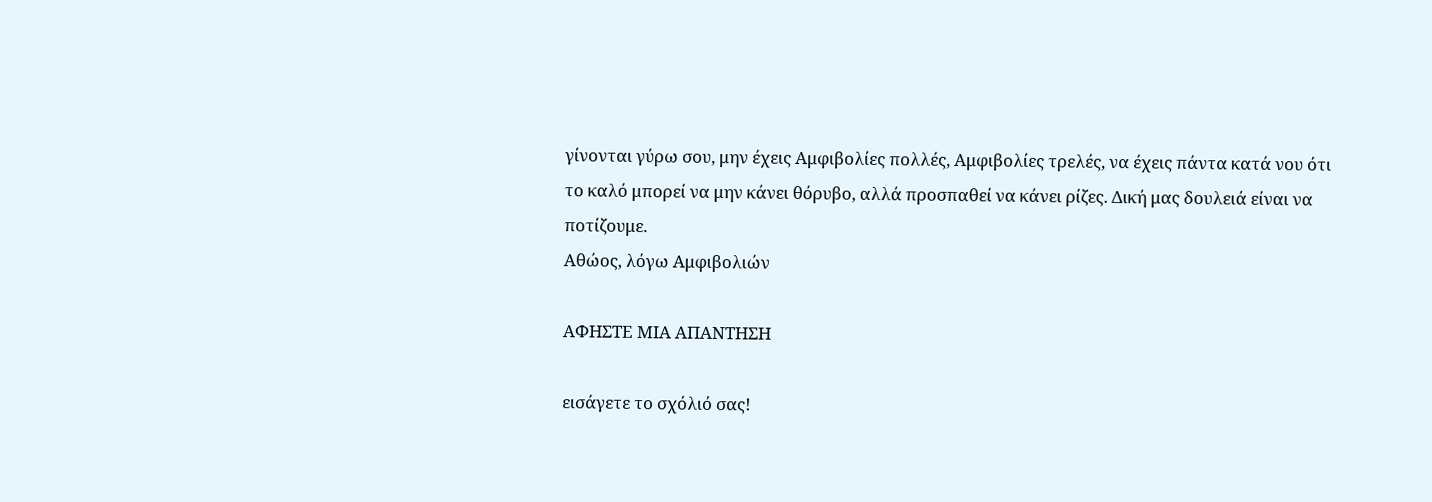γίνονται γύρω σου, μην έχεις Αμφιβολίες πολλές, Αμφιβολίες τρελές, να έχεις πάντα κατά νου ότι το καλό μπορεί να μην κάνει θόρυβο, αλλά προσπαθεί να κάνει ρίζες. Δική μας δουλειά είναι να ποτίζουμε.
Αθώος, λόγω Αμφιβολιών

ΑΦΗΣΤΕ ΜΙΑ ΑΠΑΝΤΗΣΗ

εισάγετε το σχόλιό σας!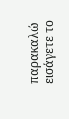παρακαλώ εισάγετε το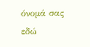όνομά σας εδώ